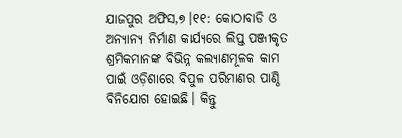ଯାଜପୁର ଅଫିସ,୭।୧୧: କୋଠାବାଡି ଓ ଅନ୍ୟାନ୍ୟ ନିର୍ମାଣ କାର୍ଯ୍ୟରେ ଲିପ୍ତ ପଞ୍ଜୀକୃତ ଶ୍ରମିକମାନଙ୍କ ବିଭିନ୍ନ କଲ୍ୟାଣମୂଳକ କାମ ପାଇଁ ଓଡ଼ିଶାରେ ବିପୁଳ ପରିମାଣର ପାଣ୍ଠି ବିନିଯୋଗ ହୋଇଛି। କିନ୍ତୁ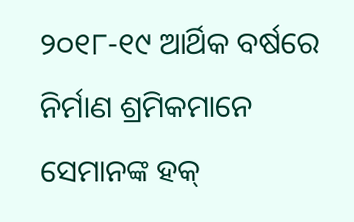୨୦୧୮-୧୯ ଆର୍ଥିକ ବର୍ଷରେ ନିର୍ମାଣ ଶ୍ରମିକମାନେ ସେମାନଙ୍କ ହକ୍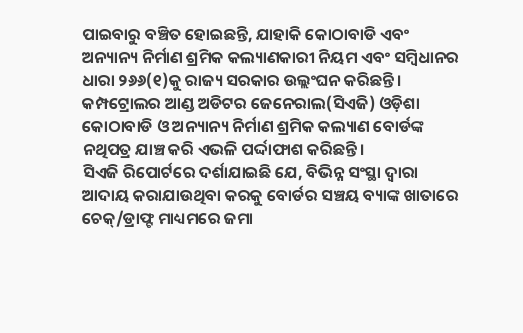ପାଇବାରୁ ବଞ୍ଚିତ ହୋଇଛନ୍ତି, ଯାହାକି କୋଠାବାଡି ଏବଂ ଅନ୍ୟାନ୍ୟ ନିର୍ମାଣ ଶ୍ରମିକ କଲ୍ୟାଣକାରୀ ନିୟମ ଏବଂ ସମ୍ବିଧାନର ଧାରା ୨୬୬(୧)କୁ ରାଜ୍ୟ ସରକାର ଉଲ୍ଲଂଘନ କରିଛନ୍ତି। କମ୍ପଟ୍ରୋଲର ଆଣ୍ଡ ଅଡିଟର ଜେନେରାଲ(ସିଏଜି) ଓଡ଼ିଶା କୋଠାବାଡି ଓ ଅନ୍ୟାନ୍ୟ ନିର୍ମାଣ ଶ୍ରମିକ କଲ୍ୟାଣ ବୋର୍ଡଙ୍କ ନଥିପତ୍ର ଯାଞ୍ଚ କରି ଏଭଳି ପର୍ଦ୍ଦାଫାଶ କରିଛନ୍ତି।
ସିଏଜି ରିପୋର୍ଟରେ ଦର୍ଶାଯାଇଛି ଯେ, ବିଭିନ୍ନ ସଂସ୍ଥା ଦ୍ୱାରା ଆଦାୟ କରାଯାଉଥିବା କରକୁ ବୋର୍ଡର ସଞ୍ଚୟ ବ୍ୟାଙ୍କ ଖାତାରେ ଚେକ୍/ଡ୍ରାଫ୍ଟ ମାଧ୍ୟମରେ ଜମା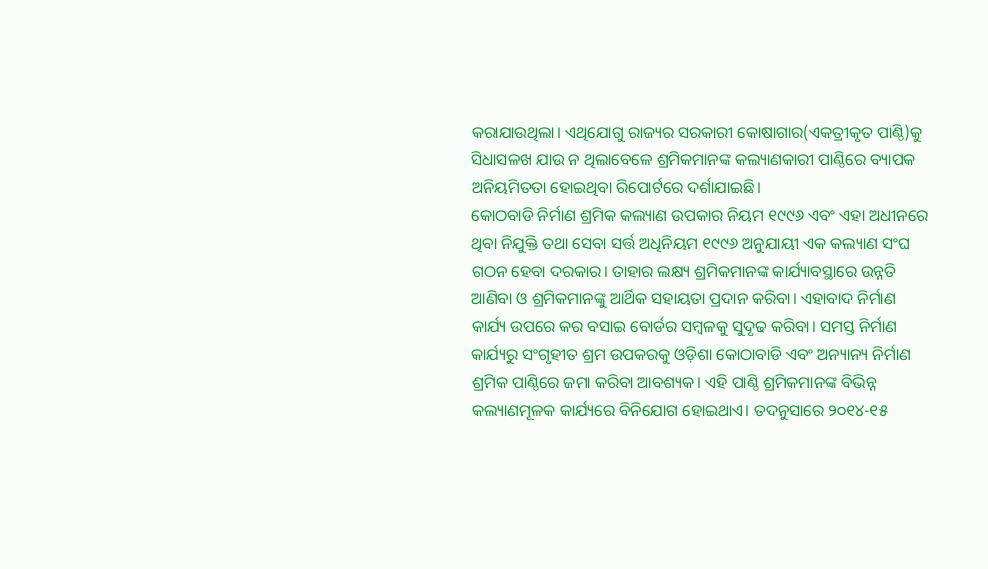କରାଯାଉଥିଲା। ଏଥିଯୋଗୁ ରାଜ୍ୟର ସରକାରୀ କୋଷାଗାର(ଏକତ୍ରୀକୃତ ପାଣ୍ଠି)କୁ ସିଧାସଳଖ ଯାଉ ନ ଥିଲାବେଳେ ଶ୍ରମିକମାନଙ୍କ କଲ୍ୟାଣକାରୀ ପାଣ୍ଠିରେ ବ୍ୟାପକ ଅନିୟମିତତା ହୋଇଥିବା ରିପୋର୍ଟରେ ଦର୍ଶାଯାଇଛି।
କୋଠବାଡି ନିର୍ମାଣ ଶ୍ରମିକ କଲ୍ୟାଣ ଉପକାର ନିୟମ ୧୯୯୬ ଏବଂ ଏହା ଅଧୀନରେ ଥିବା ନିଯୁକ୍ତି ତଥା ସେବା ସର୍ତ୍ତ ଅଧିନିୟମ ୧୯୯୬ ଅନୁଯାୟୀ ଏକ କଲ୍ୟାଣ ସଂଘ ଗଠନ ହେବା ଦରକାର। ତାହାର ଲକ୍ଷ୍ୟ ଶ୍ରମିକମାନଙ୍କ କାର୍ଯ୍ୟାବସ୍ଥାରେ ଉନ୍ନତି ଆଣିବା ଓ ଶ୍ରମିକମାନଙ୍କୁ ଆର୍ଥିକ ସହାୟତା ପ୍ରଦାନ କରିବା। ଏହାବାଦ ନିର୍ମାଣ କାର୍ଯ୍ୟ ଉପରେ କର ବସାଇ ବୋର୍ଡର ସମ୍ବଳକୁ ସୁଦୃଢ କରିବା। ସମସ୍ତ ନିର୍ମାଣ କାର୍ଯ୍ୟରୁ ସଂଗୃହୀତ ଶ୍ରମ ଉପକରକୁ ଓଡ଼ିଶା କୋଠାବାଡି ଏବଂ ଅନ୍ୟାନ୍ୟ ନିର୍ମାଣ ଶ୍ରମିକ ପାଣ୍ଠିରେ ଜମା କରିବା ଆବଶ୍ୟକ। ଏହି ପାଣ୍ଠି ଶ୍ରମିକମାନଙ୍କ ବିଭିନ୍ନ କଲ୍ୟାଣମୂଳକ କାର୍ଯ୍ୟରେ ବିନିଯୋଗ ହୋଇଥାଏ। ତଦନୁସାରେ ୨୦୧୪-୧୫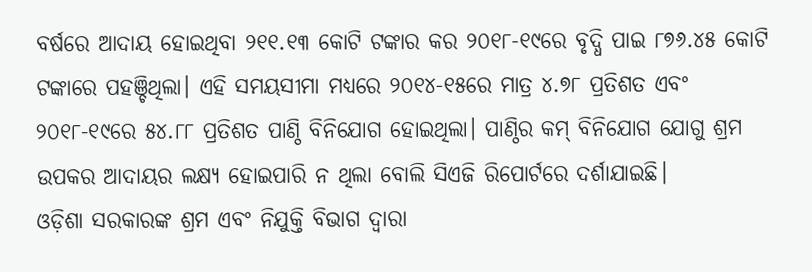ବର୍ଷରେ ଆଦାୟ ହୋଇଥିବା ୨୧୧.୧୩ କୋଟି ଟଙ୍କାର କର ୨୦୧୮-୧୯ରେ ବୃଦ୍ଧି ପାଇ ୮୭୬.୪୫ କୋଟି ଟଙ୍କାରେ ପହଞ୍ଚିଥିଲା। ଏହି ସମୟସୀମା ମଧ୍ୟରେ ୨୦୧୪-୧୫ରେ ମାତ୍ର ୪.୭୮ ପ୍ରତିଶତ ଏବଂ ୨୦୧୮-୧୯ରେ ୫୪.୮୮ ପ୍ରତିଶତ ପାଣ୍ଠି ବିନିଯୋଗ ହୋଇଥିଲା। ପାଣ୍ଠିର କମ୍ ବିନିଯୋଗ ଯୋଗୁ ଶ୍ରମ ଉପକର ଆଦାୟର ଲକ୍ଷ୍ୟ ହୋଇପାରି ନ ଥିଲା ବୋଲି ସିଏଜି ରିପୋର୍ଟରେ ଦର୍ଶାଯାଇଛି।
ଓଡ଼ିଶା ସରକାରଙ୍କ ଶ୍ରମ ଏବଂ ନିଯୁକ୍ତି ବିଭାଗ ଦ୍ୱାରା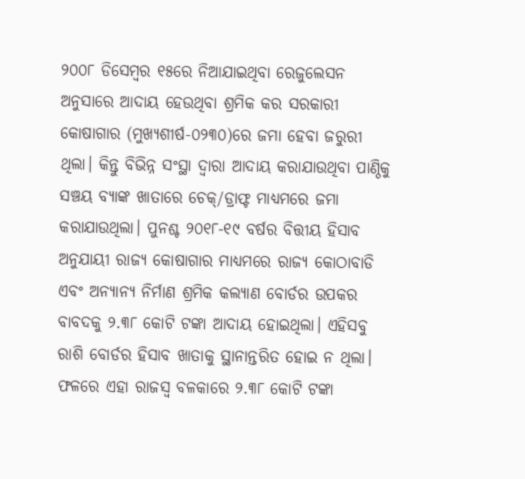୨୦୦୮ ଡିସେମ୍ବର ୧୫ରେ ନିଆଯାଇଥିବା ରେଜୁଲେସନ ଅନୁସାରେ ଆଦାୟ ହେଉଥିବା ଶ୍ରମିକ କର ସରକାରୀ କୋଷାଗାର (ମୁଖ୍ୟଶୀର୍ଷ-୦୨୩୦)ରେ ଜମା ହେବା ଜରୁରୀ ଥିଲା। କିନ୍ତୁ ବିଭିନ୍ନ ସଂସ୍ଥା ଦ୍ୱାରା ଆଦାୟ କରାଯାଉଥିବା ପାଣ୍ଠିକୁ ସଞ୍ଚୟ ବ୍ୟାଙ୍କ ଖାତାରେ ଚେକ୍/ଡ୍ରାଫ୍ଟ ମାଧ୍ୟମରେ ଜମା କରାଯାଉଥିଲା। ପୁନଶ୍ଚ ୨୦୧୮-୧୯ ବର୍ଷର ବିତ୍ତୀୟ ହିସାବ ଅନୁଯାୟୀ ରାଜ୍ୟ କୋଷାଗାର ମାଧ୍ୟମରେ ରାଜ୍ୟ କୋଠାବାଡି ଏବଂ ଅନ୍ୟାନ୍ୟ ନିର୍ମାଣ ଶ୍ରମିକ କଲ୍ୟାଣ ବୋର୍ଡର ଉପକର ବାବଦକୁ ୨.୩୮ କୋଟି ଟଙ୍କା ଆଦାୟ ହୋଇଥିଲା। ଏହିସବୁ ରାଶି ବୋର୍ଡର ହିସାବ ଖାତାକୁ ସ୍ଥାନାନ୍ତରିତ ହୋଇ ନ ଥିଲା। ଫଳରେ ଏହା ରାଜସ୍ବ ବଳକାରେ ୨.୩୮ କୋଟି ଟଙ୍କା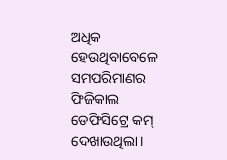ଅଧିକ ହେଉଥିବାବେଳେ ସମପରିମାଣର ଫିଜିକାଲ ଡେଫିସିଟ୍ରେ କମ୍ ଦେଖାଉଥିଲା।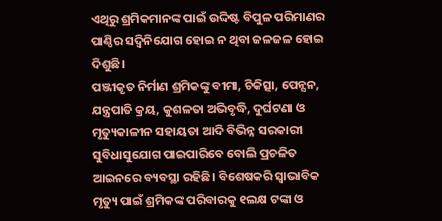ଏଥିରୁ ଶ୍ରମିକମାନଙ୍କ ପାଇଁ ଉଦ୍ଦିଷ୍ଟ ବିପୁଳ ପରିମାଣର ପାଣ୍ଠିର ସଦ୍ବିନିଯୋଗ ହୋଇ ନ ଥିବା ଜଳଜଳ ହୋଇ ଦିଶୁଛି।
ପଞ୍ଜୀକୃତ ନିର୍ମାଣ ଶ୍ରମିକଙ୍କୁ ବୀମା, ଚିକିତ୍ସା, ପେନ୍ସନ, ଯନ୍ତ୍ରପାତି କ୍ରୟ, କୁଶଳତା ଅଭିବୃଦ୍ଧି, ଦୁର୍ଘଟଣା ଓ ମୃତ୍ୟୁକାଳୀନ ସହାୟତା ଆଦି ବିଭିନ୍ନ ସରକାରୀ ସୁବିଧାସୁଯୋଗ ପାଇପାରିବେ ବୋଲି ପ୍ରଚଳିତ ଆଇନରେ ବ୍ୟବସ୍ଥା ରହିଛି। ବିଶେଷକରି ସ୍ବାଭାବିକ ମୃତ୍ୟୁ ପାଇଁ ଶ୍ରମିକଙ୍କ ପରିବାରକୁ ୧ଲକ୍ଷ ଟଙ୍କା ଓ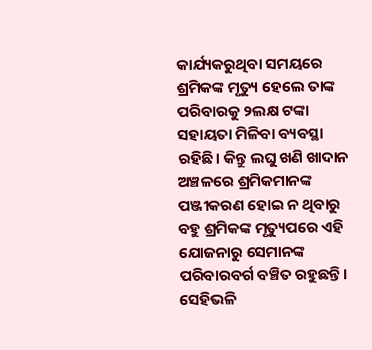କାର୍ଯ୍ୟକରୁଥିବା ସମୟରେ ଶ୍ରମିକଙ୍କ ମୃତ୍ୟୁ ହେଲେ ତାଙ୍କ ପରିବାରକୁ ୨ଲକ୍ଷ ଟଙ୍କା ସହାୟତା ମିଳିବା ବ୍ୟବସ୍ଥା ରହିଛି। କିନ୍ତୁ ଲଘୁ ଖଣି ଖାଦାନ ଅଞ୍ଚଳରେ ଶ୍ରମିକମାନଙ୍କ ପଞ୍ଜୀକରଣ ହୋଇ ନ ଥିବାରୁ ବହୁ ଶ୍ରମିକଙ୍କ ମୃତ୍ୟୁପରେ ଏହି ଯୋଜନାରୁ ସେମାନଙ୍କ ପରିବାରବର୍ଗ ବଞ୍ଚିତ ରହୁଛନ୍ତି। ସେହିଭଳି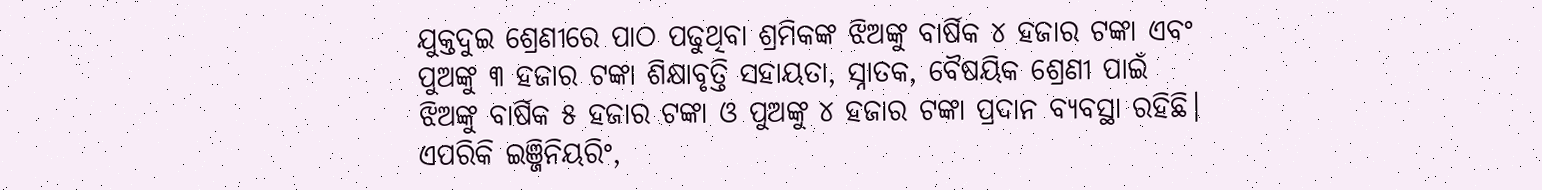ଯୁକ୍ତଦୁଇ ଶ୍ରେଣୀରେ ପାଠ ପଢୁଥିବା ଶ୍ରମିକଙ୍କ ଝିଅଙ୍କୁ ବାର୍ଷିକ ୪ ହଜାର ଟଙ୍କା ଏବଂ ପୁଅଙ୍କୁ ୩ ହଜାର ଟଙ୍କା ଶିକ୍ଷାବୃତ୍ତି ସହାୟତା, ସ୍ନାତକ, ବୈଷୟିକ ଶ୍ରେଣୀ ପାଇଁ ଝିଅଙ୍କୁ ବାର୍ଷିକ ୫ ହଜାର ଟଙ୍କା ଓ ପୁଅଙ୍କୁ ୪ ହଜାର ଟଙ୍କା ପ୍ରଦାନ ବ୍ୟବସ୍ଥା ରହିଛି। ଏପରିକି ଇଞ୍ଜିନିୟରିଂ,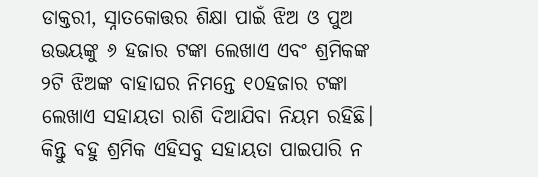ଡାକ୍ତରୀ, ସ୍ନାତକୋତ୍ତର ଶିକ୍ଷା ପାଇଁ ଝିଅ ଓ ପୁଅ ଉଭୟଙ୍କୁ ୬ ହଜାର ଟଙ୍କା ଲେଖାଏ ଏବଂ ଶ୍ରମିକଙ୍କ ୨ଟି ଝିଅଙ୍କ ବାହାଘର ନିମନ୍ତେ ୧୦ହଜାର ଟଙ୍କା ଲେଖାଏ ସହାୟତା ରାଶି ଦିଆଯିବା ନିୟମ ରହିଛି। କିନ୍ତୁ ବହୁ ଶ୍ରମିକ ଏହିସବୁ ସହାୟତା ପାଇପାରି ନ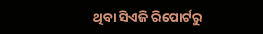ଥିବା ସିଏଜି ରିପୋର୍ଟରୁ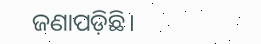ଜଣାପଡ଼ିଛି।